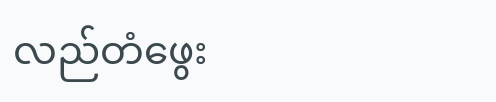လည်တံဖွေး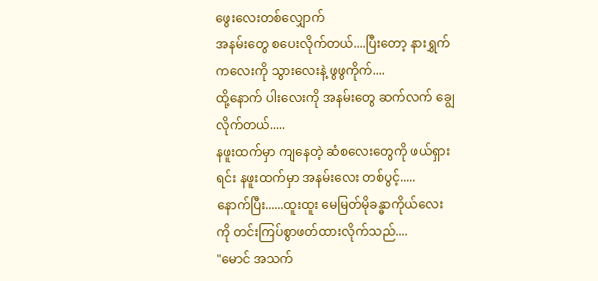ဖွေးလေးတစ်လျှောက်
အနမ်းတွေ စပေးလိုက်တယ်....ပြီးတော့ နားရွှက်ကလေးကို သွားလေးနဲ့ ဖွဖွကိုက်....
ထို့နောက် ပါးလေးကို အနမ်းတွေ ဆက်လက် ချွေလိုက်တယ်.....
နဖူးထက်မှာ ကျနေတဲ့ ဆံစလေးတွေကို ဖယ်ရှားရင်း နဖူးထက်မှာ အနမ်းလေး တစ်ပွင့်.....
နောက်ပြီး......ထူးထူး မေမြတ်မိုခန္ဓာကိုယ်လေးကို တင်းကြပ်စွာဖတ်ထားလိုက်သည်....
"မောင် အသက်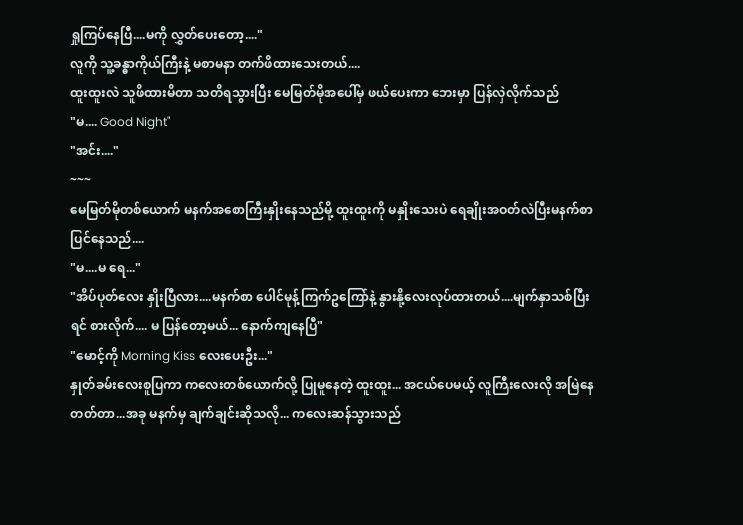ရှုကြပ်နေပြီ....မကို လွှတ်ပေးတော့...."
လူကို သူ့ခန္ဓာကိုယ်ကြီးနဲ့ မစာမနာ တက်ဖိထားသေးတယ်....
ထူးထူးလဲ သူဖိထားမိတာ သတိရသွားပြီး မေမြတ်မိုအပေါ်မှ ဖယ်ပေးကာ ဘေးမှာ ပြန်လှဲလိုက်သည်
"မ.... Good Night"
"အင်း...."
~~~
မေမြတ်မိုတစ်ယောက် မနက်အစောကြီးနှိုးနေသည်မို့ ထူးထူးကို မနှိုးသေးပဲ ရေချိုးအဝတ်လဲပြီးမနက်စာပြင်နေသည်....
"မ....မ ရေ..."
"အိပ်ပုတ်လေး နှိုးပြီလား....မနက်စာ ပေါင်မုန့်ကြက်ဥကြော်နဲ့ နွားနို့လေးလုပ်ထားတယ်....မျက်နှာသစ်ပြီးရင် စားလိုက်.... မ ပြန်တော့မယ်... နောက်ကျနေပြီ"
"မောင့်ကို Morning Kiss လေးပေးဦး..."
နှုတ်ခမ်းလေးစူပြကာ ကလေးတစ်ယောက်လို့ ပြုမူနေတဲ့ ထူးထူး... အငယ်ပေမယ့် လူကြီးလေးလို အမြဲနေတတ်တာ...အခု မနက်မှ ချက်ချင်းဆိုသလို... ကလေးဆန်သွားသည်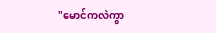"မောင်ကလဲကွာ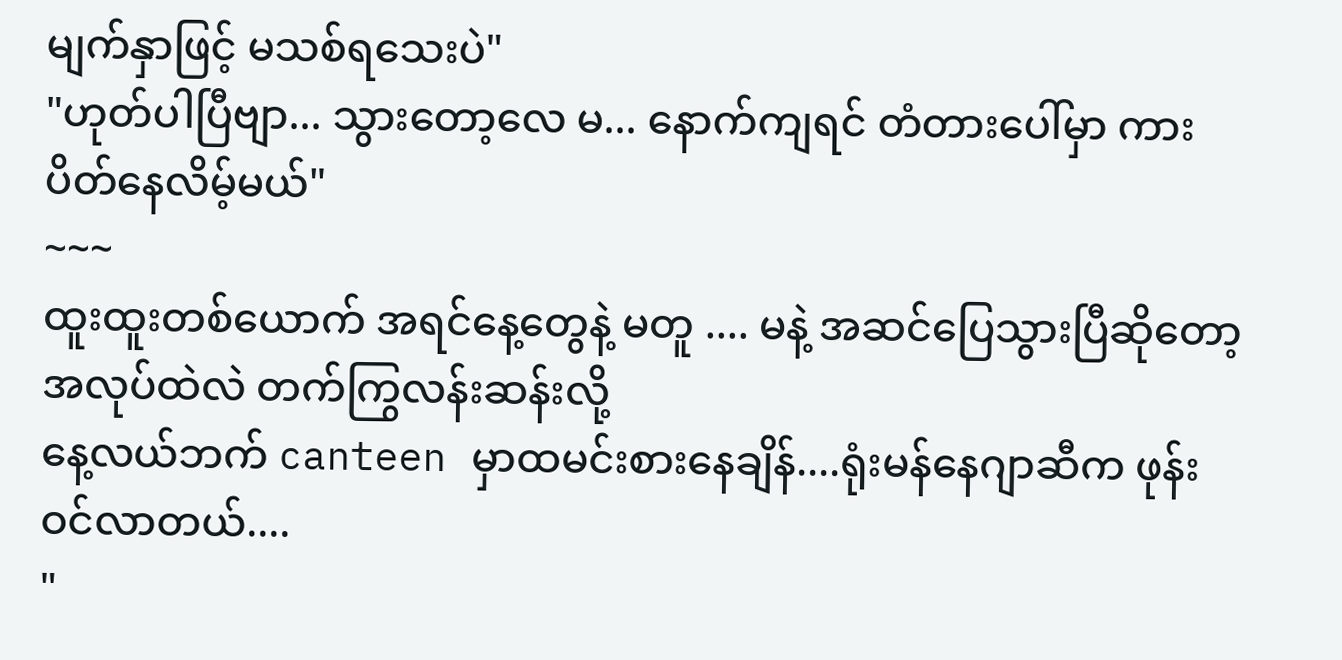မျက်နှာဖြင့် မသစ်ရသေးပဲ"
"ဟုတ်ပါပြီဗျာ... သွားတော့လေ မ... နောက်ကျရင် တံတားပေါ်မှာ ကားပိတ်နေလိမ့်မယ်"
~~~
ထူးထူးတစ်ယောက် အရင်နေ့တွေနဲ့ မတူ .... မနဲ့ အဆင်ပြေသွားပြီဆိုတော့ အလုပ်ထဲလဲ တက်ကြွလန်းဆန်းလို့
နေ့လယ်ဘက် canteen မှာထမင်းစားနေချိန်....ရုံးမန်နေဂျာဆီက ဖုန်းဝင်လာတယ်....
"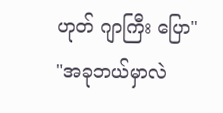ဟုတ် ဂျာကြီး ပြော"
"အခုဘယ်မှာလဲ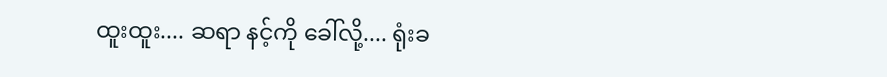ထူးထူး.... ဆရာ နင့်ကို ခေါ်လို့.... ရုံးခ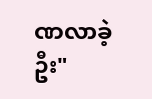ဏလာခဲ့ဦး"